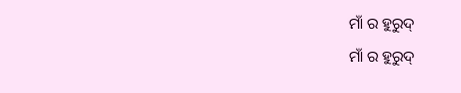ମାଁ ର ହୁରୁଦ୍
ମାଁ ର ହୁରୁଦ୍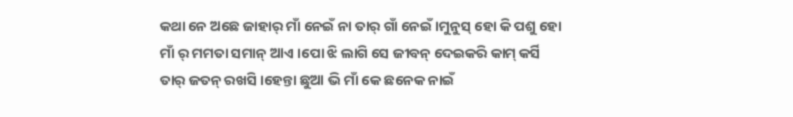କଥା ନେ ଅଛେ ଜାହାର୍ ମାଁ ନେଇଁ ନା ତାର୍ ଗାଁ ନେଇଁ ।ମୁନୁସ୍ ହୋ କି ପଶୁ ହୋ ମାଁ ର୍ ମମତା ସମାନ୍ ଆଏ ।ପୋ ଝି ଲାଗି ସେ ଜୀବନ୍ ଦେଇକରି କାମ୍ କର୍ସି ତାର୍ ଜତନ୍ ରଖସି ।ହେନ୍ତା ଛୁଆ ଭି ମାଁ କେ ଛନେକ ନାଇଁ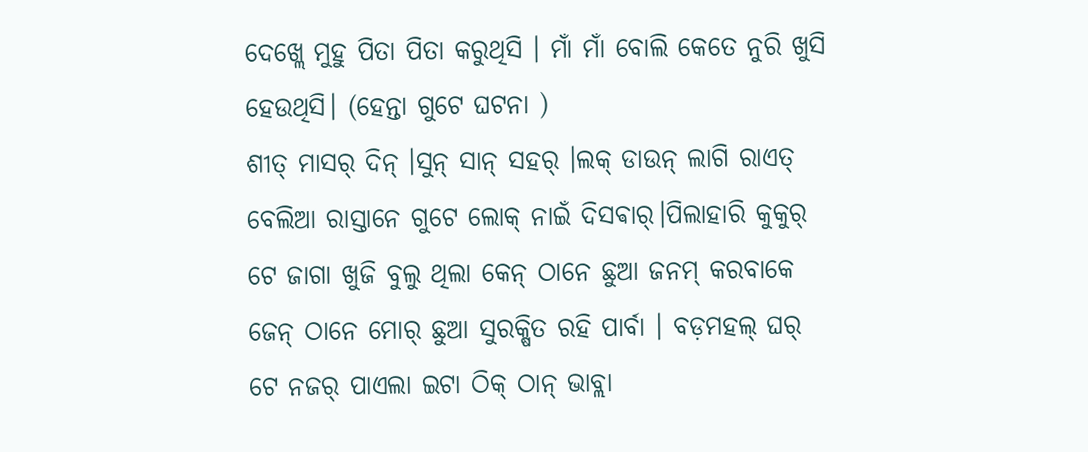ଦେଖ୍ଲେ ମୁହୁ ପିତା ପିତା କରୁଥିସି । ମାଁ ମାଁ ବୋଲି କେତେ ନୁରି ଖୁସି ହେଉଥିସି। (ହେନ୍ତା ଗୁଟେ ଘଟନା )
ଶୀତ୍ ମାସର୍ ଦିନ୍ ।ସୁନ୍ ସାନ୍ ସହର୍ ।ଲକ୍ ଡାଉନ୍ ଲାଗି ରାଏତ୍ ବେଲିଆ ରାସ୍ତାନେ ଗୁଟେ ଲୋକ୍ ନାଇଁ ଦିସଵାର୍।ପିଲାହାରି କୁକୁର୍ ଟେ ଜାଗା ଖୁଜି ବୁଲୁ ଥିଲା କେନ୍ ଠାନେ ଛୁଆ ଜନମ୍ କରବାକେ ଜେନ୍ ଠାନେ ମୋର୍ ଛୁଆ ସୁରକ୍ଷିତ ରହି ପାର୍ବା । ବଡ଼ମହଲ୍ ଘର୍ ଟେ ନଜର୍ ପାଏଲା ଇଟା ଠିକ୍ ଠାନ୍ ଭାବ୍ଲା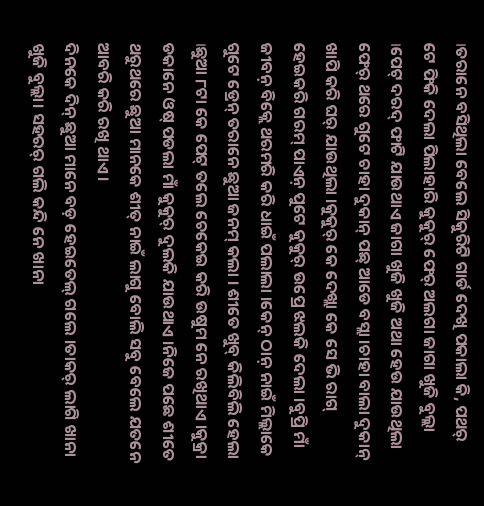।ତରାନେ ବସିଥିଲା ବେଲେ ସିକୁରିଟି ଗାର୍ଡ ଦେଖି ପକାଲା କି, ପଥର୍ ଟେ ଫିକି ଦେଲା ପିଲାହାରି କୁକୁର୍ ଫେର୍ ଅଲଗା ଜାଗା ଖୁଜି ବୁଲ୍ଲା ।ପେଟ୍ ଦରଦ୍ ଫାଟି ଯାଉଥାଏ ଜାଗା ଖୁଜି ଖୁଜି ଅଥା ହେଉ ଯାଉଥିଲା ଫେର୍ ଥରେ ଗୁଟେ ଚାହା ଦୁକାନ୍ ପଛ୍ ଆଡେ ବସ୍ଲା ।ଚାହା ବାଲା ଦୁକାନ୍ ଖାପି କରି ଘର୍ ଯାଉଥିଲା ।କୁକୁର୍ କେ ଦେଖ୍ଲା କେ ସେ ଭି ରାଗ୍ ହେଇକରି ଗରମ୍ ପାଏନ଼ ପୁଟେ କୁକୁର୍ ଉପ୍ରେ ଝଲକି ଦେଲା ।ବୁପ୍ରି ମାଁ ଜୀବନ଼ ବିକ୍ଲେ ଥରମରି କରି ଧାଇଁ ପଲାଲା ।କେନ୍ ଠାନ଼ ନାଇଁ ମିଲ୍ଲାକେ ଗୁଟେ ଡ୍ରେନ୍ ତରାନେ ଛୁଆ ଜନମ୍ କଲା । ଶୀତେ ଖୁବ୍ କିଲିବିଲି ହେଲା ।ଛୁଆ ୮ଟା କେ ପେଟ୍ ତଲେ ଚେକେଇ କରି ଉଷୁମ ନେ ରଖିଥାଏ ।କୁକ୍ରା ଡକାନେ ଓଷ୍ ପଡଲା ମାଁ କୁକୁର୍ ଦୁଲକି ଯାଉଥାଏ ।ନିଜେ ପଛେ ଶୀତେ ଥରୁଥରେ ଛୁଆ ମାନକେ ଶୀତ୍ ନାଇଁ ଲାଗୁ ବୋଲି ସବୁ ବେଲେ ଯତନେ ଆବରି କରି ରଖି ଥାଏ ।
ଦିନକେ ଦିନ୍ ଛୁଆ ମାନେ ବଡ଼ ହେଇତେଲ୍ ଗଲେ ।ତାକର୍ ଲାଗି ଖାନା ଖୁଜି ବୁଲ୍ଲା। ସହରର୍ ଗଲି କନ୍ଦି ନେ ଖାନା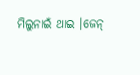ମିଲୁନାଇଁ ଥାଇ ।ଜେନ୍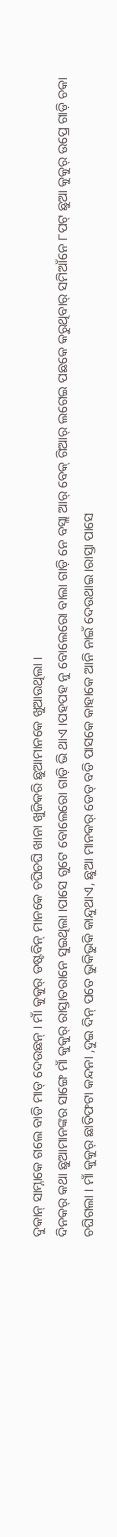ଦୁକାନ୍ ସାମ୍ନାକେ ଗଲେ ବାଡି ମାଡ୍ ଦେଉଛନ୍ । ମାଁ କୁକୁର୍ ଡଷ୍ଟବିନ୍ ମାନକେ ଚଘିଚଘି ଖାନା ଖୁଜିକରି ଛୁଆମାନକେ ଖୁଆଉଥିଲା ।
ଦିନକର୍ କଥା ଛୁଆମାନଙ୍କର ସାଙ୍ଗେ ମାଁ କୁକୁର୍ ରାସ୍ତାତରାନେ ସୁଇଥିଲା ।ପାସେ ଗୁଟେ ବୋଲେରୋ ଗାଡ଼ି ଭି ଥାଏ ।ପହପହ ନୁ ବୋଲେରୋ ବାଲା ଗାଡ଼ି ନେ ବସ୍ଲା ଆର୍ ବେକ୍ ଗିଆର୍ ଲଗେଇ ପଛକେ କରୁଥିବାର୍ ସମିଆଁନେ ୮ପଟ୍ ଛୁଆ କୁକୁର୍ ଉପ୍ରେ ଗାଡ଼ି ଚକା ଚଘିଗଲା । ମାଁ କୁକୁର୍ ଛାତିଫଟା କନ୍ଦନା ,ଦୁଇ ଦିନ୍ ପତେ ଭୁକିଭୁକି କାନ୍ଦୁଥାଏ, ଛୁଆ ମାନକର୍ ଡେଡ୍ ବଡି ପାସକେ କାହାକେ ଆନି ନାଇଁ ଦେଉଥାଇ ।ରାସ୍ତା ପାସେ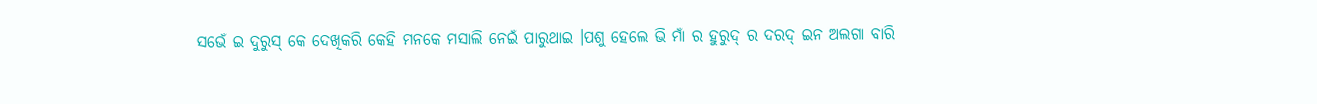ସଭେଁ ଇ ଦୁରୁସ୍ କେ ଦେଖିକରି କେହି ମନକେ ମସାଲି ନେଇଁ ପାରୁଥାଇ ।ପଶୁ ହେଲେ ଭି ମାଁ ର ହୁରୁଦ୍ ର ଦରଦ୍ ଇନ ଅଲଗା ବାରି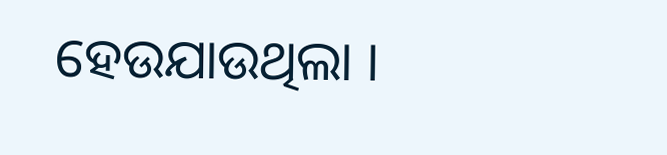ହେଉଯାଉଥିଲା ।